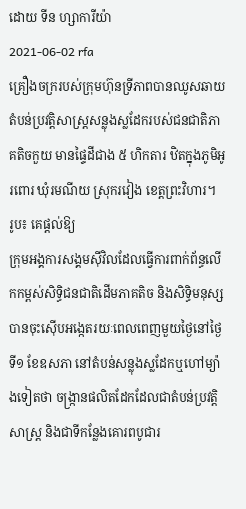ដោយ ទីន ហ្សាការីយ៉ា
2021-06-02 rfa
គ្រឿងចក្ររបស់ក្រុមហ៊ុនទ្រីភាពបានឈូសឆាយតំបន់ប្រវត្តិសាស្ត្រសន្លុងស្លដែករបស់ជនជាតិភាគតិចកួយ មានផ្ទៃដីជាង ៥ ហិកតារ ឋិតក្នុងភូមិអូរពោរ ឃុំរមណីយ ស្រុករវៀង ខេត្តព្រះវិហារ។
រូប៖ គេផ្ដល់ឱ្យ
ក្រុមអង្គការសង្គមស៊ីវិលដែលធ្វើការពាក់ព័ន្ធលើកកម្ពស់សិទ្ធិជនជាតិដើមភាគតិច និងសិទ្ធិមនុស្ស បានចុះស៊ើបអង្កេតរយៈពេលពេញមួយថ្ងៃនៅថ្ងៃទី១ ខែឧសភា នៅតំបន់សន្លុងស្លដែកឬហៅម្យ៉ាងទៀតថា ចង្ក្រានផលិតដែកដែលជាតំបន់ប្រវត្តិសាស្ត្រ និងជាទីកន្លែងគោរពបូជារ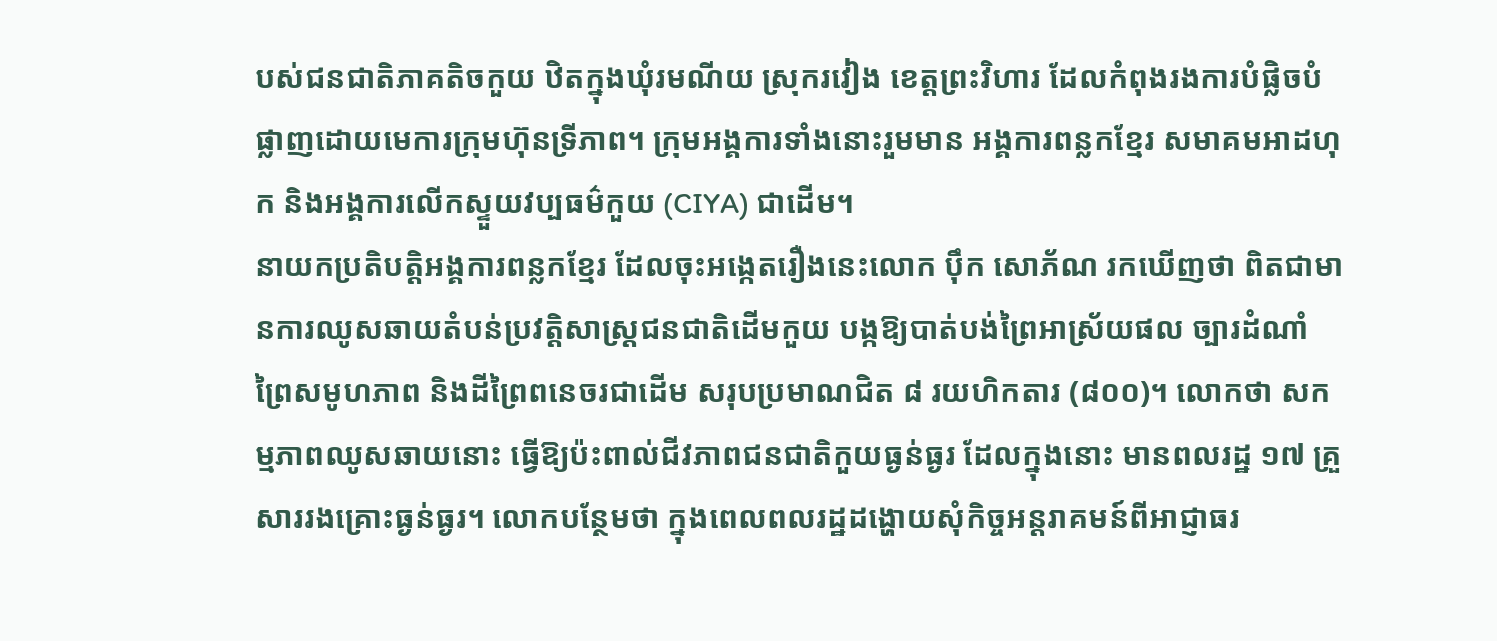បស់ជនជាតិភាគតិចកួយ ឋិតក្នុងឃុំរមណីយ ស្រុករវៀង ខេត្តព្រះវិហារ ដែលកំពុងរងការបំផ្លិចបំផ្លាញដោយមេការក្រុមហ៊ុនទ្រីភាព។ ក្រុមអង្គការទាំងនោះរួមមាន អង្គការពន្លកខ្មែរ សមាគមអាដហុក និងអង្គការលើកស្ទួយវប្បធម៌កួយ (CIYA) ជាដើម។
នាយកប្រតិបត្តិអង្គការពន្លកខ្មែរ ដែលចុះអង្កេតរឿងនេះលោក ប៉ឹក សោភ័ណ រកឃើញថា ពិតជាមានការឈូសឆាយតំបន់ប្រវត្តិសាស្ត្រជនជាតិដើមកួយ បង្កឱ្យបាត់បង់ព្រៃអាស្រ័យផល ច្បារដំណាំ ព្រៃសមូហភាព និងដីព្រៃពនេចរជាដើម សរុបប្រមាណជិត ៨ រយហិកតារ (៨០០)។ លោកថា សកម្មភាពឈូសឆាយនោះ ធ្វើឱ្យប៉ះពាល់ជីវភាពជនជាតិកួយធ្ងន់ធ្ងរ ដែលក្នុងនោះ មានពលរដ្ឋ ១៧ គ្រួសាររងគ្រោះធ្ងន់ធ្ងរ។ លោកបន្ថែមថា ក្នុងពេលពលរដ្ឋដង្ហោយសុំកិច្ចអន្តរាគមន៍ពីអាជ្ញាធរ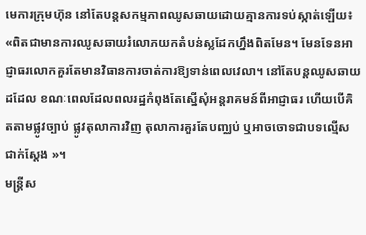មេការក្រុមហ៊ុន នៅតែបន្តសកម្មភាពឈូសឆាយដោយគ្មានការទប់ស្កាត់ឡើយ៖ «ពិតជាមានការឈូសឆាយរំលោភយកតំបន់ស្លដែកហ្នឹងពិតមែន។ មែនទែនអាជ្ញាធរលោកគួរតែមានវិធានការចាត់ការឱ្យទាន់ពេលវេលា។ នៅតែបន្តឈូសឆាយដដែល ខណៈពេលដែលពលរដ្ឋកំពុងតែស្នើសុំអន្តរាគមន៍ពីអាជ្ញាធរ ហើយបើគិតតាមផ្លូវច្បាប់ ផ្លូវតុលាការវិញ តុលាការគួរតែបញ្ឈប់ ឬអាចចោទជាបទល្មើសជាក់ស្តែង »។
មន្ត្រីស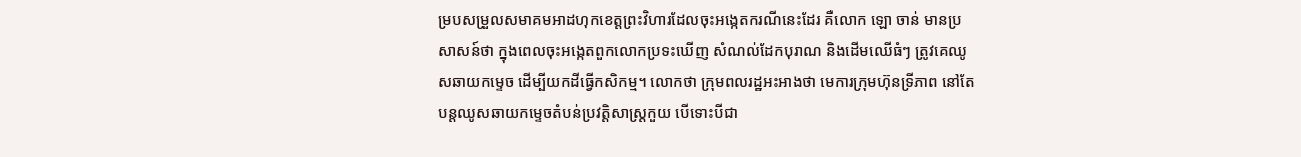ម្របសម្រួលសមាគមអាដហុកខេត្តព្រះវិហារដែលចុះអង្កេតករណីនេះដែរ គឺលោក ឡោ ចាន់ មានប្រសាសន៍ថា ក្នុងពេលចុះអង្កេតពួកលោកប្រទះឃើញ សំណល់ដែកបុរាណ និងដើមឈើធំៗ ត្រូវគេឈូសឆាយកម្ទេច ដើម្បីយកដីធ្វើកសិកម្ម។ លោកថា ក្រុមពលរដ្ឋអះអាងថា មេការក្រុមហ៊ុនទ្រីភាព នៅតែបន្តឈូសឆាយកម្ទេចតំបន់ប្រវត្តិសាស្ត្រកួយ បើទោះបីជា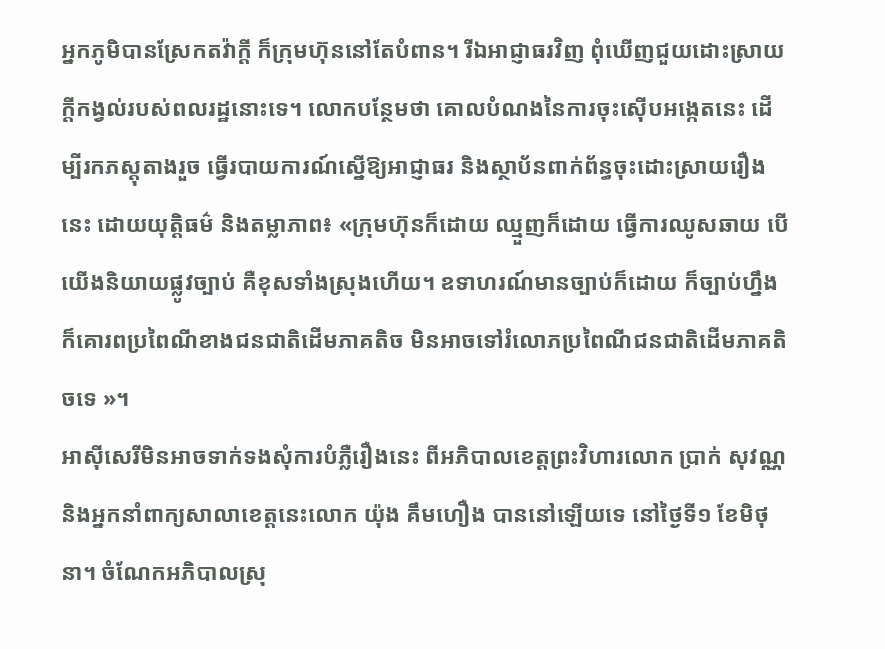អ្នកភូមិបានស្រែកតវ៉ាក្តី ក៏ក្រុមហ៊ុននៅតែបំពាន។ រីឯអាជ្ញាធរវិញ ពុំឃើញជួយដោះស្រាយក្តីកង្វល់របស់ពលរដ្ឋនោះទេ។ លោកបន្ថែមថា គោលបំណងនៃការចុះស៊ើបអង្កេតនេះ ដើម្បីរកភស្តុតាងរួច ធ្វើរបាយការណ៍ស្នើឱ្យអាជ្ញាធរ និងស្ថាប័នពាក់ព័ន្ធចុះដោះស្រាយរឿងនេះ ដោយយុត្តិធម៌ និងតម្លាភាព៖ «ក្រុមហ៊ុនក៏ដោយ ឈ្មួញក៏ដោយ ធ្វើការឈូសឆាយ បើយើងនិយាយផ្លូវច្បាប់ គឺខុសទាំងស្រុងហើយ។ ឧទាហរណ៍មានច្បាប់ក៏ដោយ ក៏ច្បាប់ហ្នឹងក៏គោរពប្រពៃណីខាងជនជាតិដើមភាគតិច មិនអាចទៅរំលោភប្រពៃណីជនជាតិដើមភាគតិចទេ »។
អាស៊ីសេរីមិនអាចទាក់ទងសុំការបំភ្លឺរឿងនេះ ពីអភិបាលខេត្តព្រះវិហារលោក ប្រាក់ សុវណ្ណ និងអ្នកនាំពាក្យសាលាខេត្តនេះលោក យ៉ុង គឹមហឿង បាននៅឡើយទេ នៅថ្ងៃទី១ ខែមិថុនា។ ចំណែកអភិបាលស្រុ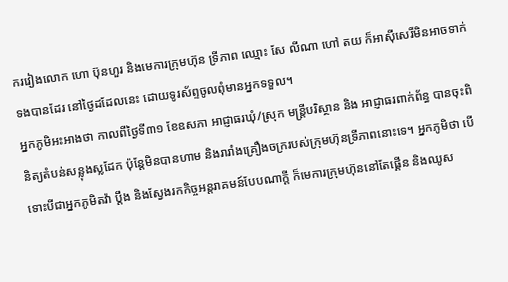ករវៀងលោក ហោ ប៊ុនហួរ និងមេការក្រុមហ៊ុន ទ្រីភាព ឈ្មោះ សែ លីណា ហៅ តយ ក៏អាស៊ីសេរីមិនអាចទាក់ទងបានដែរ នៅថ្ងៃដដែលនេះ ដោយទូរស័ព្ទចូលពុំមានអ្នកទទួល។
អ្នកភូមិអះអាងថា កាលពីថ្ងៃទី៣១ ខែឧសភា អាជ្ញាធរឃុំ/ស្រុក មន្ត្រីបរិស្ថាន និង អាជ្ញាធរពាក់ព័ន្ធ បានចុះពិនិត្យតំបន់សន្លុងស្លដែក ប៉ុន្តែមិនបានហាម និងរារាំងគ្រឿងចក្ររបស់ក្រុមហ៊ុនទ្រីភាពនោះទេ។ អ្នកភូមិថា បើទោះបីជាអ្នកភូមិតវ៉ា ប្តឹង និងស្វែងរកកិច្ចអន្តរាគមន៍បែបណាក្តី ក៏មេការក្រុមហ៊ុននៅតែផ្គើន និងឈូស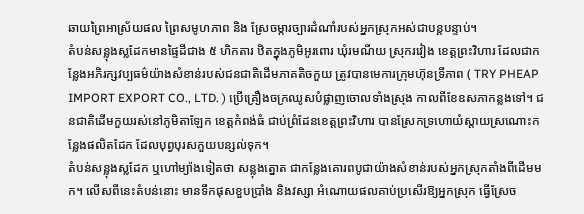ឆាយព្រៃអាស្រ័យផល ព្រៃសមូហភាព និង ស្រែចម្ការច្បារដំណាំរបស់អ្នកស្រុកអស់ជាបន្តបន្ទាប់។
តំបន់សន្លុងស្លដែកមានផ្ទៃដីជាង ៥ ហិកតារ ឋិតក្នុងភូមិអូរពោរ ឃុំរមណីយ ស្រុករវៀង ខេត្តព្រះវិហារ ដែលជាកន្លែងអភិរក្សវប្បធម៌យ៉ាងសំខាន់របស់ជនជាតិដើមភាគតិចកួយ ត្រូវបានមេការក្រុមហ៊ុនទ្រីភាព ( TRY PHEAP IMPORT EXPORT CO., LTD. ) ប្រើគ្រឿងចក្រឈូសបំផ្លាញចោលទាំងស្រុង កាលពីខែឧសភាកន្លងទៅ។ ជនជាតិដើមកួយរស់នៅភូមិតាឡែក ខេត្តកំពង់ធំ ជាប់ព្រំដែនខេត្តព្រះវិហារ បានស្រែកទ្រហោយំស្តាយស្រណោះកន្លែងផលិតដែក ដែលបុព្វបុរសកួយបន្សល់ទុក។
តំបន់សន្លុងស្លដែក ឬហៅម្យ៉ាងទៀតថា សន្លុងត្នោត ជាកន្លែងគោរពបូជាយ៉ាងសំខាន់របស់អ្នកស្រុកតាំងពីដើមមក។ លើសពីនេះតំបន់នោះ មានទឹកផុសខួបប្រាំង និងវស្សា អំណោយផលគាប់ប្រសើរឱ្យអ្នកស្រុក ធ្វើស្រែច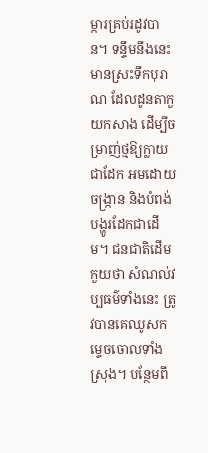ម្ការគ្រប់រដូវបាន។ ទន្ទឹមនឹងនេះ មានស្រះទឹកបុរាណ ដែលដូនតាកួយកសាង ដើម្បីចម្រាញ់ថ្មឱ្យក្លាយជាដែក អមដោយចង្ក្រាន និងបំពង់បង្ហូរដែកជាដើម។ ជនជាតិដើមកួយថា សំណល់វប្បធម៌ទាំងនេះ ត្រូវបានគេឈូសកម្ទេចចោលទាំងស្រុង។ បន្ថែមពី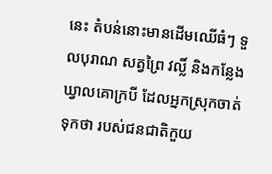នេះ តំបន់នោះមានដើមឈើធំៗ ទួលបុរាណ សត្វព្រៃ វល្លិ៍ និងកន្លែងឃ្វាលគោក្របី ដែលអ្នកស្រុកចាត់ទុកថា របស់ជនជាតិកួយ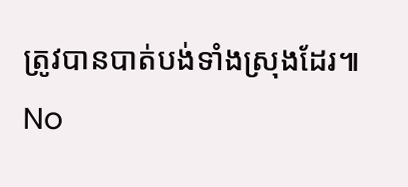ត្រូវបានបាត់បង់ទាំងស្រុងដែរ៕
No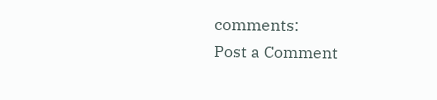comments:
Post a Comment